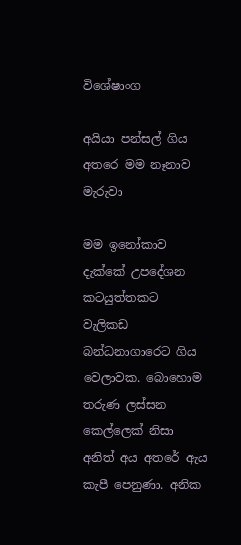විශේෂාංග

අයියා පන්සල් ගිය අතරෙ මම නෑනාව මැරුවා

මම ඉනෝකාව දැක්කේ උපදේශන කටයුත්තකට වැලිකඩ බන්ධනාගාරෙට ගිය වෙලාවක. බොහොම තරුණ ලස්සන කෙල්ලෙක් නිසා අනිත් අය අතරේ ඇය කැපී පෙනුණා. අනික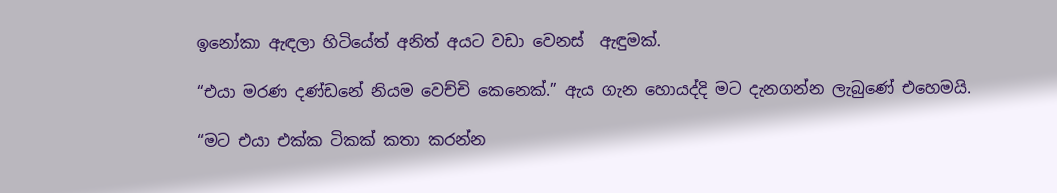ඉනෝකා ඇඳලා හිටියේත් අනිත් අයට වඩා වෙනස්  ඇඳුමක්.

“එයා මරණ දණ්ඩනේ නියම වෙච්චි කෙනෙක්.” ඇය ගැන හොයද්දි මට දැනගන්න ලැබුණේ එහෙමයි.

“මට එයා එක්ක ටිකක් කතා කරන්න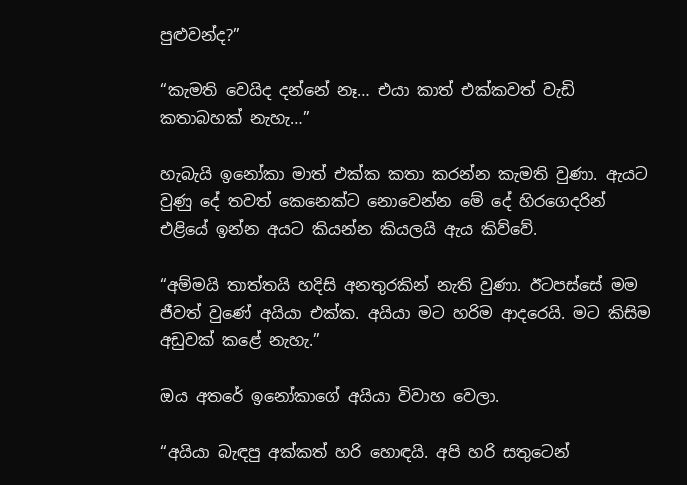පුළුවන්ද?”

“කැමති වෙයිද දන්නේ නෑ… එයා කාත් එක්කවත් වැඩි කතාබහක් නැහැ…”

හැබැයි ඉනෝකා මාත් එක්ක කතා කරන්න කැමති වුණා. ඇයට වුණු දේ තවත් කෙනෙක්ට නොවෙන්න මේ දේ හිරගෙදරින් එළියේ ඉන්න අයට කියන්න කියලයි ඇය කිව්වේ.

“අම්මයි තාත්තයි හදිසි අනතුරකින් නැති වුණා. ඊටපස්සේ මම ජීවත් වුණේ අයියා එක්ක. අයියා මට හරිම ආදරෙයි. මට කිසිම අඩුවක් කළේ නැහැ.”

ඔය අතරේ ඉනෝකාගේ අයියා විවාහ වෙලා.

“අයියා බැඳපු අක්කත් හරි හොඳයි. අපි හරි සතුටෙන්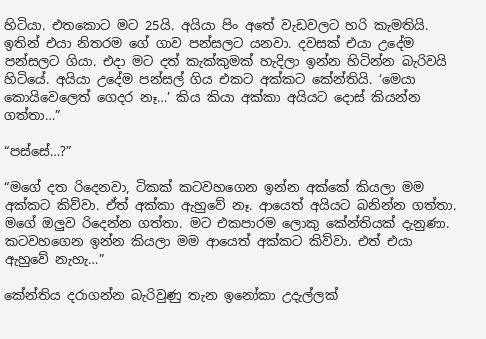හිටියා. එතකොට මට 25යි. අයියා පිං අතේ වැඩවලට හරි කැමතියි. ඉතින් එයා නිතරම ගේ ගාව පන්සලට යනවා. දවසක් එයා උදේම පන්සලට ගියා. එදා මට දත් කැක්කුමක් හැදිලා ඉන්න හිටින්න බැරිවයි හිටියේ. අයියා උදේම පන්සල් ගිය එකට අක්කට කේන්තියි. ‘මෙයා කොයිවෙලෙත් ගෙදර නෑ…’ කිය කියා අක්කා අයියට දොස් කියන්න ගත්තා…”

“පස්සේ…?”

“මගේ දත රිදෙනවා, ටිකක් කටවහගෙන ඉන්න අක්කේ කියලා මම අක්කට කිව්වා. ඒත් අක්කා ඇහුවේ නෑ. ආයෙත් අයියට බනින්න ගත්තා. මගේ ඔලුව රිදෙන්න ගත්තා. මට එකපාරම ලොකු කේන්තියක් දැනුණා. කටවහගෙන ඉන්න කියලා මම ආයෙත් අක්කට කිව්වා. එත් එයා ඇහුවේ නැහැ…”

කේන්තිය දරාගන්න බැරිවුණු තැන ඉනෝකා උදැල්ලක්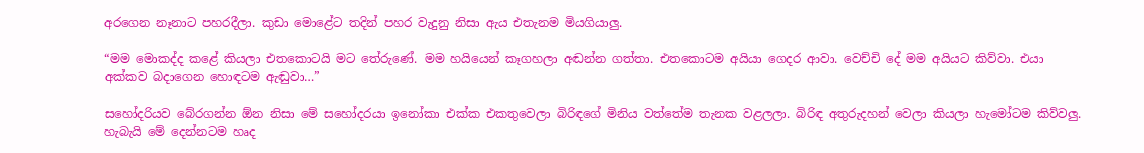අරගෙන නෑනාට පහරදීලා. කුඩා මොළේට තදින් පහර වැදුනු නිසා ඇය එතැනම මියගියාලු.

“මම මොකද්ද කළේ කියලා එතකොටයි මට තේරුණේ. මම හයියෙන් කෑගහලා අඬන්න ගත්තා. එතකොටම අයියා ගෙදර ආවා. වෙච්චි දේ මම අයියට කිව්වා. එයා අක්කව බදාගෙන හොඳටම ඇඬුවා…”

සහෝදරියව බේරගන්න ඕන නිසා මේ සහෝදරයා ඉනෝකා එක්ක එකතුවෙලා බිරිඳගේ මිනිය වත්තේම තැනක වළලලා. බිරිඳ අතුරුදහන් වෙලා කියලා හැමෝටම කිව්වලු. හැබැයි මේ දෙන්නටම හෘද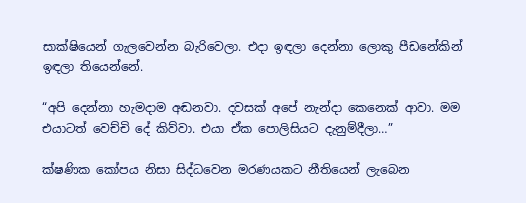සාක්ෂියෙන් ගැලවෙන්න බැරිවෙලා. එදා ඉඳලා දෙන්නා ලොකු පීඩනේකින් ඉඳලා තියෙන්නේ.

“අපි දෙන්නා හැමදාම අඬනවා. දවසක් අපේ නැන්දා කෙනෙක් ආවා. මම එයාටත් වෙච්චි දේ කිව්වා. එයා ඒක පොලිසියට දැනුම්දීලා…”

ක්ෂණික කෝපය නිසා සිද්ධවෙන මරණයකට නීතියෙන් ලැබෙන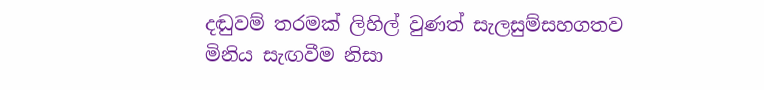දඬුවම් තරමක් ලිහිල් වුණත් සැලසුම්සහගතව මිනිය සැඟවීම නිසා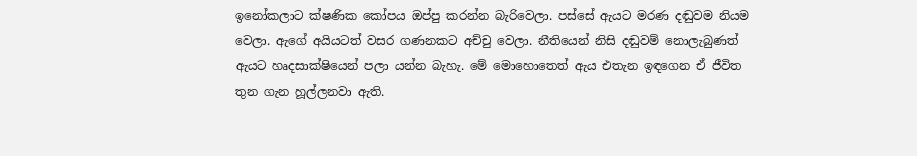ඉනෝකලාට ක්ෂණික කෝපය ඔප්පු කරන්න බැරිවෙලා. පස්සේ ඇයට මරණ දඬුවම නියම වෙලා. ඇගේ අයියටත් වසර ගණනකට අච්චු වෙලා. නීතියෙන් නිසි දඬුවම් නොලැබුණත් ඇයට හෘදසාක්ෂියෙන් පලා යන්න බැහැ. මේ මොහොතෙත් ඇය එතැන ඉඳගෙන ඒ ජීවිත තුන ගැන හූල්ලනවා ඇති.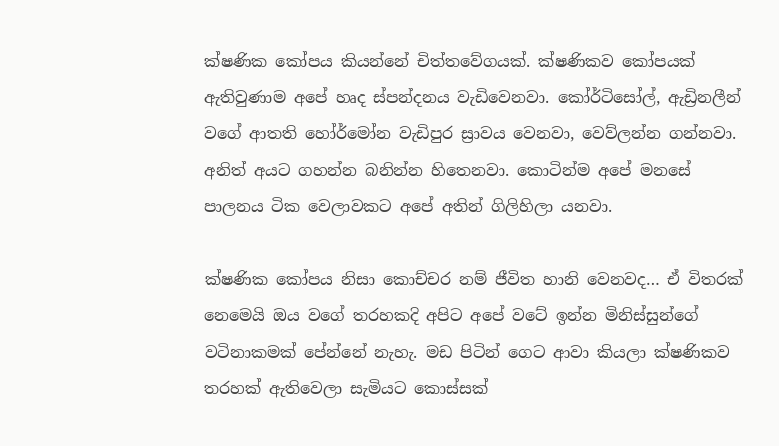ක්ෂණික කෝපය කියන්නේ චිත්තවේගයක්. ක්ෂණිකව කෝපයක් ඇතිවුණාම අපේ හෘද ස්පන්දනය වැඩිවෙනවා. කෝර්ටිසෝල්, ඇඩ්‍රිනලීන් වගේ ආතති හෝර්මෝන වැඩිපුර ස්‍රාවය වෙනවා, වෙව්ලන්න ගන්නවා. අනිත් අයට ගහන්න බනින්න හිතෙනවා. කොටින්ම අපේ මනසේ පාලනය ටික වෙලාවකට අපේ අතින් ගිලිහිලා යනවා.

ක්ෂණික කෝපය නිසා කොච්චර නම් ජීවිත හානි වෙනවද… ඒ විතරක් නෙමෙයි ඔය වගේ තරහකදි අපිට අපේ වටේ ඉන්න මිනිස්සුන්ගේ වටිනාකමක් පේන්නේ නැහැ. මඩ පිටින් ගෙට ආවා කියලා ක්ෂණිකව තරහක් ඇතිවෙලා සැමියට කොස්සක්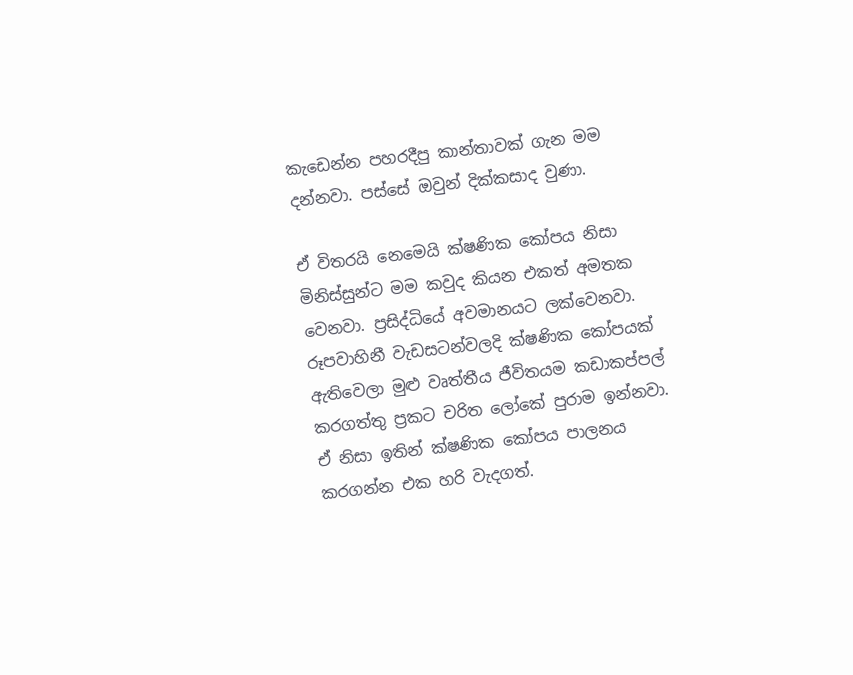කැඩෙන්න පහරදීපු කාන්තාවක් ගැන මම දන්නවා. පස්සේ ඔවුන් දික්කසාද වුණා.

ඒ විතරයි නෙමෙයි ක්ෂණික කෝපය නිසා මිනිස්සුන්ට මම කවුද කියන එකත් අමතක වෙනවා. ප්‍රසිද්ධියේ අවමානයට ලක්වෙනවා. රූපවාහිනී වැඩසටන්වලදි ක්ෂණික කෝපයක් ඇතිවෙලා මුළු වෘත්තීය ජීවිතයම කඩාකප්පල් කරගත්තු ප්‍රකට චරිත ලෝකේ පුරාම ඉන්නවා. ඒ නිසා ඉතින් ක්ෂණික කෝපය පාලනය කරගන්න එක හරි වැදගත්.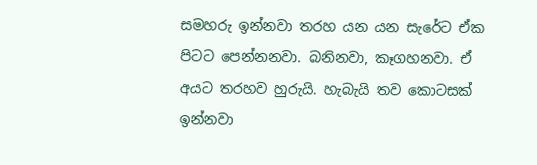සමහරු ඉන්නවා තරහ යන යන සැරේට ඒක පිටට පෙන්නනවා. බනිනවා, කෑගහනවා. ඒ අයට තරහව හුරුයි. හැබැයි තව කොටසක් ඉන්නවා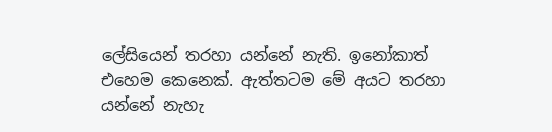ලේසියෙන් තරහා යන්නේ නැති. ඉනෝකාත් එහෙම කෙනෙක්. ඇත්තටම මේ අයට තරහා යන්නේ නැහැ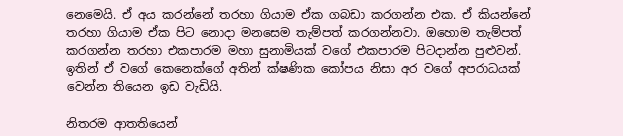නෙමෙයි. ඒ අය කරන්නේ තරහා ගියාම ඒක ගබඩා කරගන්න එක. ඒ කියන්නේ තරහා ගියාම ඒක පිට නොදා මනසෙම තැම්පත් කරගන්නවා. ඔහොම තැම්පත් කරගන්න තරහා එකපාරම මහා සුනාමියක් වගේ එකපාරම පිටදාන්න පුළුවන්. ඉතින් ඒ වගේ කෙනෙක්ගේ අතින් ක්ෂණික කෝපය නිසා අර වගේ අපරාධයක් වෙන්න තියෙන ඉඩ වැඩියි.

නිතරම ආතතියෙන්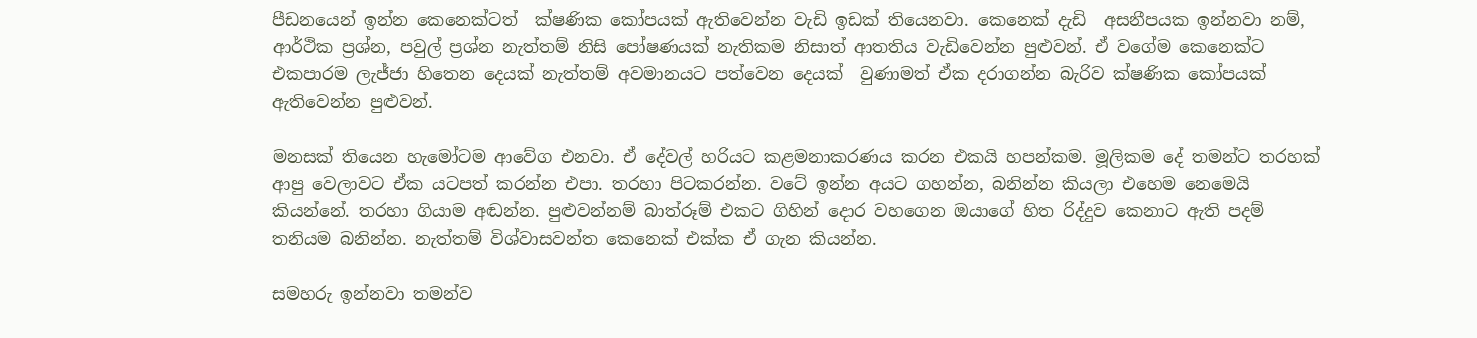පීඩනයෙන් ඉන්න කෙනෙක්ටත්  ක්ෂණික කෝපයක් ඇතිවෙන්න වැඩි ඉඩක් තියෙනවා. කෙනෙක් දැඩි  අසනීපයක ඉන්නවා නම්, ආර්ථික ප්‍රශ්න, පවුල් ප්‍රශ්න නැත්තම් නිසි පෝෂණයක් නැතිකම නිසාත් ආතතිය වැඩිවෙන්න පුළුවන්. ඒ වගේම කෙනෙක්ට එකපාරම ලැජ්ජා හිතෙන දෙයක් නැත්තම් අවමානයට පත්වෙන දෙයක්  වුණාමත් ඒක දරාගන්න බැරිව ක්ෂණික කෝපයක් ඇතිවෙන්න පුළුවන්.

මනසක් තියෙන හැමෝටම ආවේග එනවා. ඒ දේවල් හරියට කළමනාකරණය කරන එකයි හපන්කම. මූලිකම දේ තමන්ට තරහක් ආපු වෙලාවට ඒක යටපත් කරන්න එපා. තරහා පිටකරන්න. වටේ ඉන්න අයට ගහන්න, බනින්න කියලා එහෙම නෙමෙයි කියන්නේ. තරහා ගියාම අඬන්න. පුළුවන්නම් බාත්රූම් එකට ගිහින් දොර වහගෙන ඔයාගේ හිත රිද්දුව කෙනාට ඇති පදම් තනියම බනින්න. නැත්තම් විශ්වාසවන්ත කෙනෙක් එක්ක ඒ ගැන කියන්න.

සමහරු ඉන්නවා තමන්ව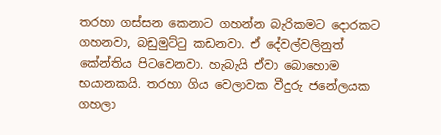තරහා ගස්සන කෙනාට ගහන්න බැරිකමට දොරකට ගහනවා, බඩුමුට්ටු කඩනවා. ඒ දේවල්වලිනුත් කේන්තිය පිටවෙනවා. හැබැයි ඒවා බොහොම භයානකයි. තරහා ගිය වෙලාවක වීදුරු ජනේලයක ගහලා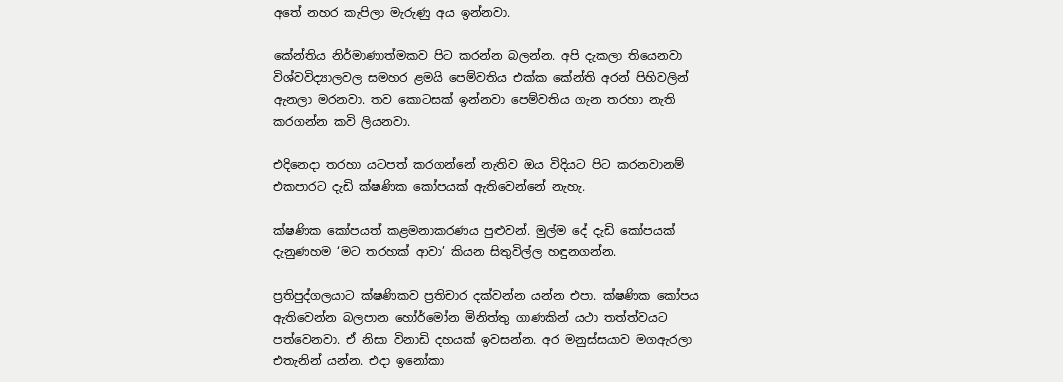අතේ නහර කැපිලා මැරුණු අය ඉන්නවා.

කේන්තිය නිර්මාණාත්මකව පිට කරන්න බලන්න. අපි දැකලා තියෙනවා විශ්වවිද්‍යාලවල සමහර ළමයි පෙම්වතිය එක්ක කේන්ති අරන් පිහිවලින් ඇනලා මරනවා. තව කොටසක් ඉන්නවා පෙම්වතිය ගැන තරහා නැති කරගන්න කවි ලියනවා.

එදිනෙදා තරහා යටපත් කරගන්නේ නැතිව ඔය විදියට පිට කරනවානම් එකපාරට දැඩි ක්ෂණික කෝපයක් ඇතිවෙන්නේ නැහැ.

ක්ෂණික කෝපයත් කළමනාකරණය පුළුවන්. මුල්ම දේ දැඩි කෝපයක් දැනුණහම ‘මට තරහක් ආවා’ කියන සිතුවිල්ල හඳුනගන්න.

ප්‍රතිපුද්ගලයාට ක්ෂණිකව ප්‍රතිචාර දක්වන්න යන්න එපා. ක්ෂණික කෝපය ඇතිවෙන්න බලපාන හෝර්මෝන මිනිත්තු ගාණකින් යථා තත්ත්වයට පත්වෙනවා. ඒ නිසා විනාඩි දහයක් ඉවසන්න. අර මනුස්සයාව මගඇරලා එතැනින් යන්න. එදා ඉනෝකා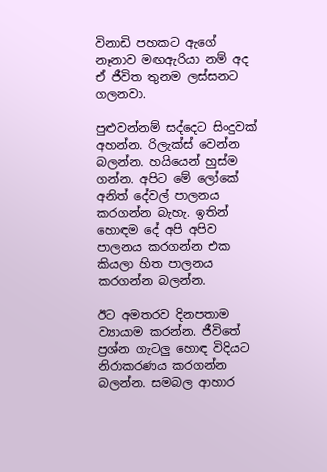විනාඩි පහකට ඇගේ නෑනාව මඟඇරියා නම් අද ඒ ජීවිත තුනම ලස්සනට ගලනවා.

පුළුවන්නම් සද්දෙට සිංදුවක් අහන්න. රිලැක්ස් වෙන්න බලන්න. හයියෙන් හුස්ම ගන්න. අපිට මේ ලෝකේ අනිත් දේවල් පාලනය කරගන්න බැහැ. ඉතින් හොඳම දේ අපි අපිව පාලනය කරගන්න එක කියලා හිත පාලනය කරගන්න බලන්න.

ඊට අමතරව දිනපතාම ව්‍යායාම කරන්න. ජීවිතේ ප්‍රශ්න ගැටලු හොඳ විදියට නිරාකරණය කරගන්න බලන්න. සමබල ආහාර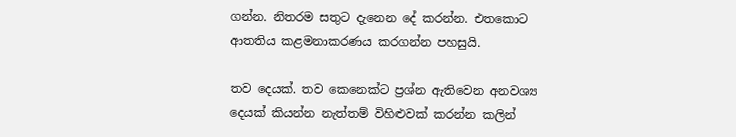ගන්න. නිතරම සතුට දැනෙන දේ කරන්න. එතකොට ආතතිය කළමනාකරණය කරගන්න පහසුයි.

තව දෙයක්. තව කෙනෙක්ට ප්‍රශ්න ඇතිවෙන අනවශ්‍ය දෙයක් කියන්න නැත්තම් විහිළුවක් කරන්න කලින්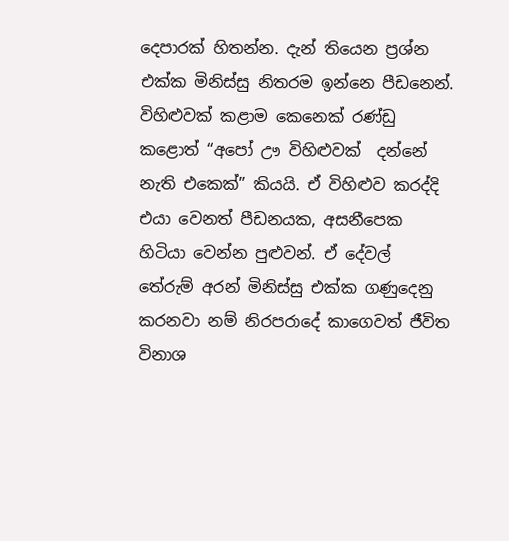දෙපාරක් හිතන්න. දැන් තියෙන ප්‍රශ්න එක්ක මිනිස්සු නිතරම ඉන්නෙ පීඩනෙන්. විහිළුවක් කළාම කෙනෙක් රණ්ඩු කළොත් “අපෝ ඌ විහිළුවක්  දන්නේ නැති එකෙක්” කියයි. ඒ විහිළුව කරද්දි එයා වෙනත් පීඩනයක, අසනීපෙක හිටියා වෙන්න පුළුවන්. ඒ දේවල් තේරුම් අරන් මිනිස්සු එක්ක ගණුදෙනු කරනවා නම් නිරපරාදේ කාගෙවත් ජීවිත විනාශ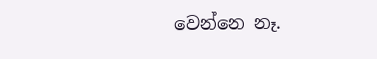වෙන්නෙ නෑ.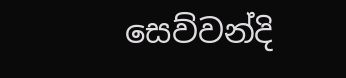සෙව්වන්දි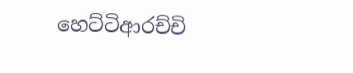හෙට්ටිආරච්චි